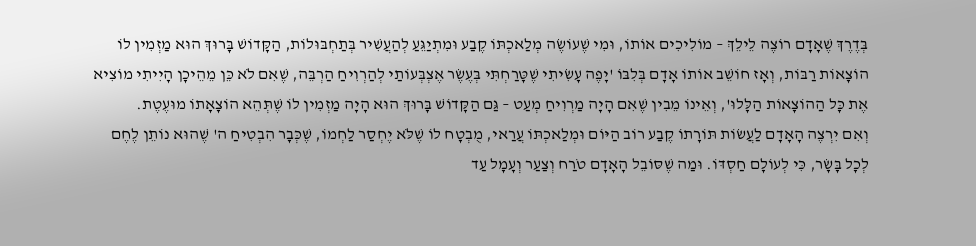בְּדֶרֶךְ שֶׁאָדָם רוֹצֶה לֵילֵךְ – מוֹלִיכִים אוֹתוֹ, וּמִי שֶׁעוֹשֶׂה מְלַאכְתּוֹ קֶבַע וּמִתְיַגֵּעַ לְהַעֲשִׁיר בְּתַחְבּוּלוֹת, הַקָּדוֹשׁ בָּרוּךְ הוּא מַזְמִין לוֹ הוֹצָאוֹת רַבּוֹת, וְאָז חוֹשֵׁב אוֹתוֹ אָדָם בְּלִבּוֹ 'יָפֶה עָשִׂיתִי שֶׁטָּרַחְתִּי בְּעֶשֶׂר אֶצְבְּעוֹתַי לְהַרְוִיחַ הַרְבֵּה, שֶׁאִם לֹא כֵּן מֵהֵיכָן הָיִיתִי מוֹצִיא אֶת כָּל הַהוֹצָאוֹת הַלָּלוּ', וְאֵינוֹ מֵבִין שֶׁאִם הָיָה מַרְוִיחַ מְעַט – גַּם הַקָּדוֹשׁ בָּרוּךְ הוּא הָיָה מַזְמִין לוֹ שֶׁתְּהֵא הוֹצָאָתוֹ מוּעֶטֶת.
וְאִם יִרְצֶה הָאָדָם לַעֲשׂוֹת תּוֹרָתוֹ קֶבַע רוֹב הַיּוֹם וּמְלַאכְתּוֹ עֲרַאי, מֻבְטָח לוֹ שֶׁלֹּא יֶחְסַר לַחְמוֹ, שֶׁכְּבָר הִבְטִיחַ ה' שֶׁהוּא נוֹתֵן לֶחֶם לְכָל בָּשָׂר, כִּי לְעוֹלָם חַסְדּוֹ. וּמַה שֶׁסּוֹבֵל הָאָדָם טֹרַח וְצַעַר וְעָמָל עַד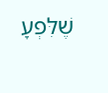שֶׁלִּפְעָ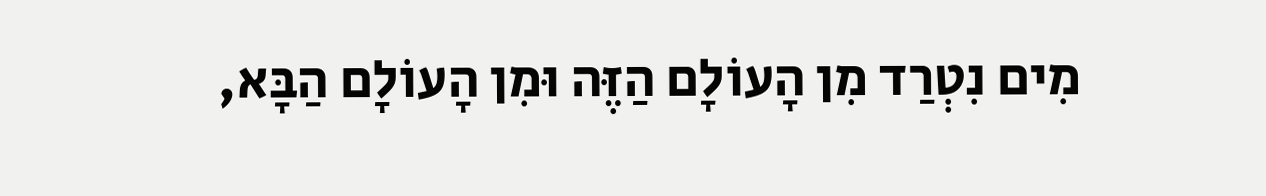מִים נִטְרַד מִן הָעוֹלָם הַזֶּה וּמִן הָעוֹלָם הַבָּא,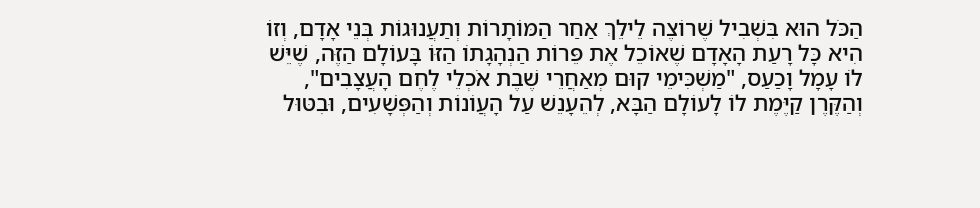הַכֹּל הוּא בִּשְׁבִיל שֶׁרוֹצֶה לֵילֵךְ אַחַר הַמּוֹתָרוֹת וְתַעֲנוּגוֹת בְּנֵי אָדָם, וְזוֹ הִיא כָּל רָעַת הָאָדָם שֶׁאוֹכֵל אֶת פֵּרוֹת הַנְהָגָתוֹ הַזּוֹ בָּעוֹלָם הַזֶּה, שֶׁיֵּשׁ לוֹ עָמָל וָכַעַס, "מַשְׁכִּימֵי קוּם מְאַחֲרֵי שֶׁבֶת אֹכְלֵי לֶחֶם הָעֲצָבִים", וְהַקֶּרֶן קַיֶּמֶת לוֹ לָעוֹלָם הַבָּא, לְהֵעָנֵשׁ עַל הָעֲוֹנוֹת וְהַפְּשָׁעִים, וּבִטּוּל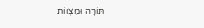תּוֹרָה וּמִצְווֹת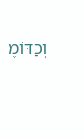וְכַדּוֹמֶ